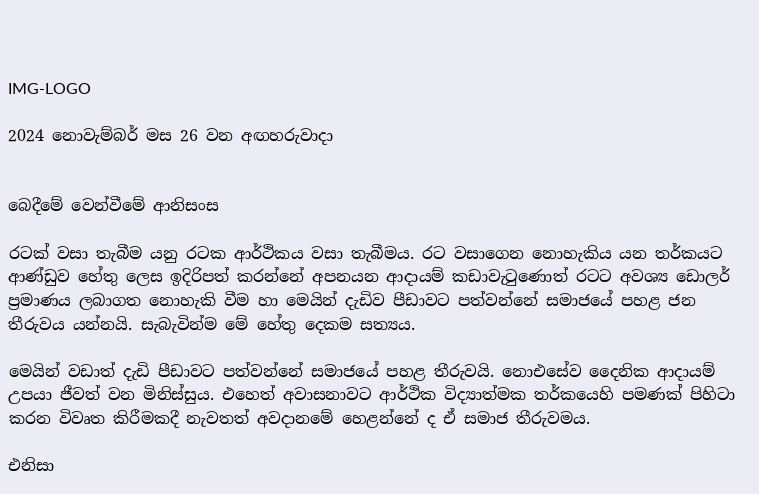IMG-LOGO

2024 නොවැම්බර් මස 26 වන අඟහරුවාදා


බෙදීමේ වෙන්වීමේ ආනිසංස

රටක් වසා තැබීම යනු රටක ආර්ථිකය වසා තැබීමය. රට වසාගෙන නොහැකිය යන තර්කයට ආණ්ඩුව හේතු ලෙස ඉදිරිපත් කරන්නේ අපනයන ආදායම් කඩාවැටුණොත් රටට අවශ්‍ය ඩොලර් ප්‍රමාණය ලබාගත නොහැකි වීම හා මෙයින් දැඩිව පීඩාවට පත්වන්නේ සමාජයේ පහළ ජන තීරුවය යන්නයි. සැබැවින්ම මේ හේතු දෙකම සත්‍යය.

මෙයින් වඩාත් දැඩි පීඩාවට පත්වන්නේ සමාජයේ පහළ තීරුවයි. නොඑසේව දෛනික ආදායම් උපයා ජීවත් වන මිනිස්සුය. එහෙත් අවාසනාවට ආර්ථික විද්‍යාත්මක තර්කයෙහි පමණක් පිහිටා කරන විවෘත කිරීමකදී නැවතත් අවදානමේ හෙළන්නේ ද ඒ සමාජ තීරුවමය.

එනිසා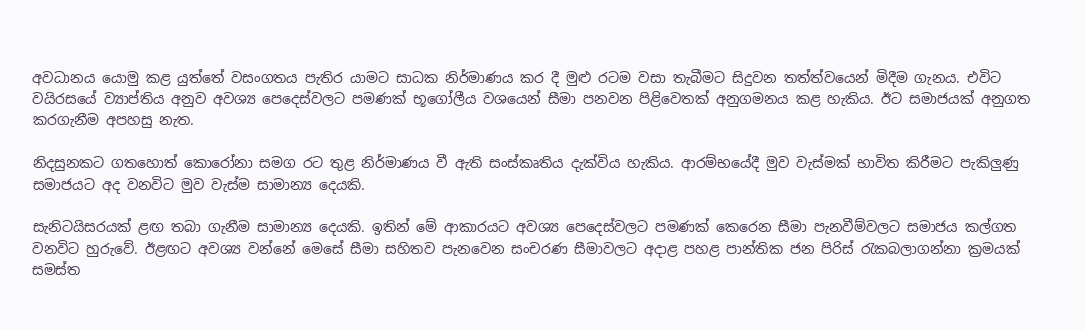අවධානය යොමු කළ යුත්තේ වසංගතය පැතිර යාමට සාධක නිර්මාණය කර දී මුළු රටම වසා තැබීමට සිදුවන තත්ත්වයෙන් මිදීම ගැනය. එවිට වයිරසයේ ව්‍යාප්තිය අනුව අවශ්‍ය පෙදෙස්වලට පමණක් භූගෝලීය වශයෙන් සීමා පනවන පිළිවෙතක් අනුගමනය කළ හැකිය. ඊට සමාජයක් අනුගත කරගැනීම අපහසු නැත.

නිදසුනකට ගතහොත් කොරෝනා සමග රට තුළ නිර්මාණය වී ඇති සංස්කෘතිය දැක්විය හැකිය. ආරම්භයේදී මුව වැස්මක් භාවිත කිරීමට පැකිලුණු සමාජයට අද වනවිට මුව වැස්ම සාමාන්‍ය දෙයකි.

සැනිටයිසරයක් ළඟ තබා ගැනීම සාමාන්‍ය දෙයකි. ඉතින් මේ ආකාරයට අවශ්‍ය පෙදෙස්වලට පමණක් කෙරෙන සීමා පැනවීම්වලට සමාජය කල්ගත වනවිට හුරුවේ. ඊළඟට අවශ්‍ය වන්නේ මෙසේ සීමා සහිතව පැනවෙන සංචරණ සීමාවලට අදාළ පහළ පාන්තික ජන පිරිස් රැකබලාගන්නා ක්‍රමයක් සමස්ත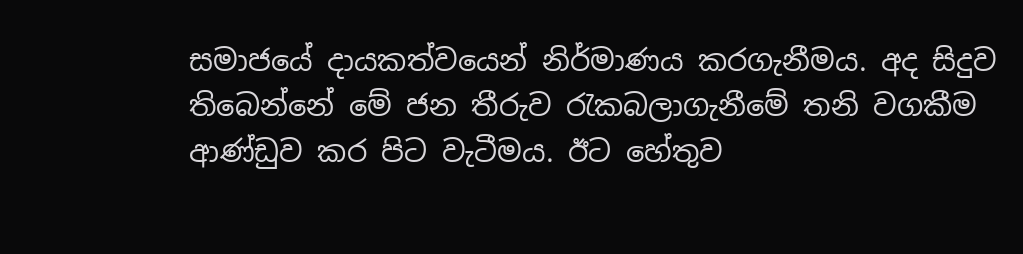සමාජයේ දායකත්වයෙන් නිර්මාණය කරගැනීමය. අද සිදුව තිබෙන්නේ මේ ජන තීරුව රැකබලාගැනීමේ තනි වගකීම ආණ්ඩුව කර පිට වැටීමය. ඊට හේතුව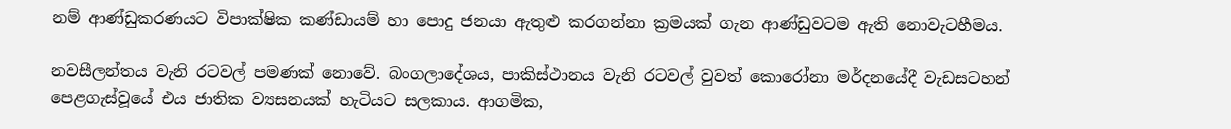නම් ආණ්ඩුකරණයට විපාක්ෂික කණ්ඩායම් හා පොදු ජනයා ඇතුළු කරගන්නා ක්‍රමයක් ගැන ආණ්ඩුවටම ඇති නොවැටහීමය.

නවසීලන්තය වැනි රටවල් පමණක් නොවේ. බංගලාදේශය, පාකිස්ථානය වැනි රටවල් වුවත් කොරෝනා මර්දනයේදී වැඩසටහන් පෙළගැස්වූයේ එය ජාතික ව්‍යසනයක් හැටියට සලකාය. ආගමික,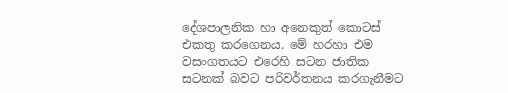දේශපාලනික හා අනෙකුත් කොටස් එකතු කරගෙනය. මේ හරහා එම වසංගතයට එරෙහි සටන ජාතික සටනක් බවට පරිවර්තනය කරගැනීමට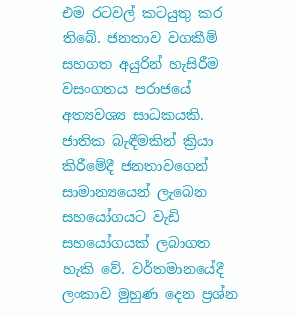එම රටවල් කටයුතු කර තිබේ. ජනතාව වගකීම් සහගත අයුරින් හැසිරීම වසංගතය පරාජයේ අත්‍යවශ්‍ය සාධකයකි. ජාතික බැඳීමකින් ක්‍රියා කිරීමේදී ජනතාවගෙන් සාමාන්‍යයෙන් ලැබෙන සහයෝගයට වැඩි සහයෝගයක් ලබාගත හැකි වේ. වර්තමානයේදී ලංකාව මුහුණ දෙන ප්‍රශ්න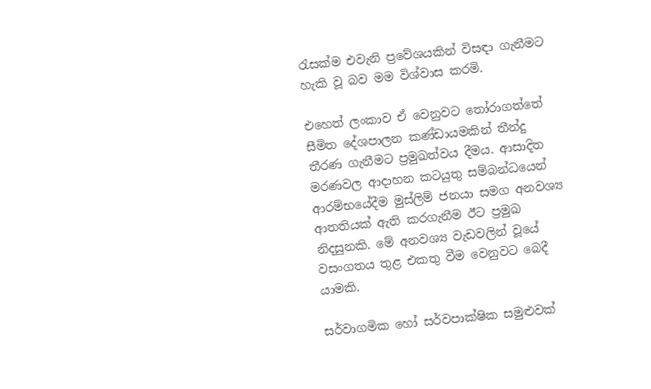රැසක්ම එවැනි ප්‍රවේශයකින් විසඳා ගැනීමට හැකි වූ බව මම විශ්වාස කරමි.

එහෙත් ලංකාව ඒ වෙනුවට තෝරාගත්තේ සීමිත දේශපාලන කණ්ඩායමකින් තීන්දු තීරණ ගැනීමට ප්‍රමුඛත්වය දීමය. ආසාදිත මරණවල ආදාහන කටයුතු සම්බන්ධයෙන් ආරම්භයේදීම මුස්ලිම් ජනයා සමග අනවශ්‍ය ආතතියක් ඇති කරගැනීම ඊට ප්‍රමුඛ නිදසුනකි. මේ අනවශ්‍ය වැඩවලින් වූයේ වසංගතය තුළ එකතු වීම වෙනුවට බෙදී යාමකි.

සර්වාගමික හෝ සර්වපාක්ෂික සමුළුවක්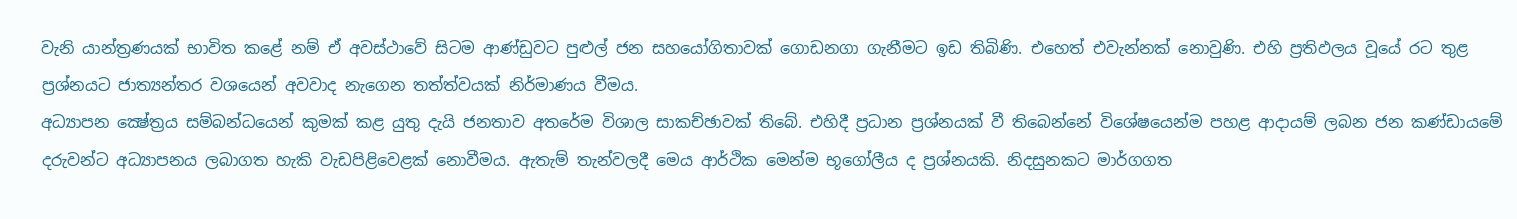වැනි යාන්ත්‍රණයක් භාවිත කළේ නම් ඒ අවස්ථාවේ සිටම ආණ්ඩුවට පුළුල් ජන සහයෝගිතාවක් ගොඩනගා ගැනීමට ඉඩ තිබිණි. එහෙත් එවැන්නක් නොවුණි. එහි ප්‍රතිඵලය වූයේ රට තුළ ප්‍රශ්නයට ජාත්‍යන්තර වශයෙන් අවවාද නැගෙන තත්ත්වයක් නිර්මාණය වීමය.
අධ්‍යාපන ක්‍ෂේත්‍රය සම්බන්ධයෙන් කුමක් කළ යුතු දැයි ජනතාව අතරේම විශාල සාකච්ඡාවක් තිබේ. එහිදී ප්‍රධාන ප්‍රශ්නයක් වී තිබෙන්නේ විශේෂයෙන්ම පහළ ආදායම් ලබන ජන කණ්ඩායමේ දරුවන්ට අධ්‍යාපනය ලබාගත හැකි වැඩපිළිවෙළක් නොවීමය. ඇතැම් තැන්වලදී මෙය ආර්ථික මෙන්ම භූගෝලීය ද ප්‍රශ්නයකි. නිදසුනකට මාර්ගගත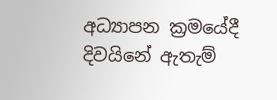අධ්‍යාපන ක්‍රමයේදී දිවයිනේ ඇතැම්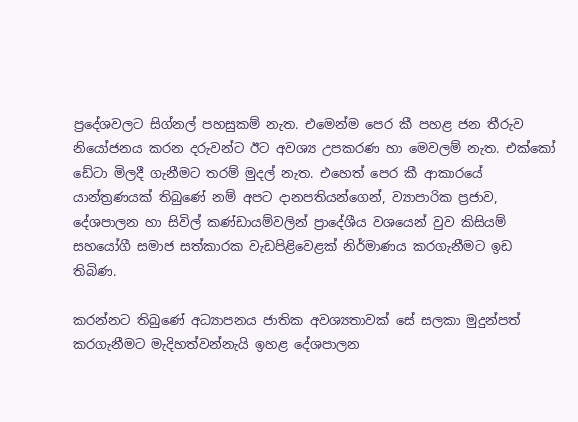ප්‍රදේශවලට සිග්නල් පහසුකම් නැත. එමෙන්ම පෙර කී පහළ ජන තීරුව නියෝජනය කරන දරුවන්ට ඊට අවශ්‍ය උපකරණ හා මෙවලම් නැත. එක්කෝ ඩේටා මිලදී ගැනීමට තරම් මුදල් නැත. එහෙත් පෙර කී ආකාරයේ යාන්ත්‍රණයක් තිබුණේ නම් අපට දානපතියන්ගෙන්, ව්‍යාපාරික ප්‍රජාව, දේශපාලන හා සිවිල් කණ්ඩායම්වලින් ප්‍රාදේශීය වශයෙන් වුව කිසියම් සහයෝගී සමාජ සත්කාරක වැඩපිළිවෙළක් නිර්මාණය කරගැනීමට ඉඩ තිබිණ.

කරන්නට තිබුණේ අධ්‍යාපනය ජාතික අවශ්‍යතාවක් සේ සලකා මුදුන්පත් කරගැනීමට මැදිහත්වන්නැයි ඉහළ දේශපාලන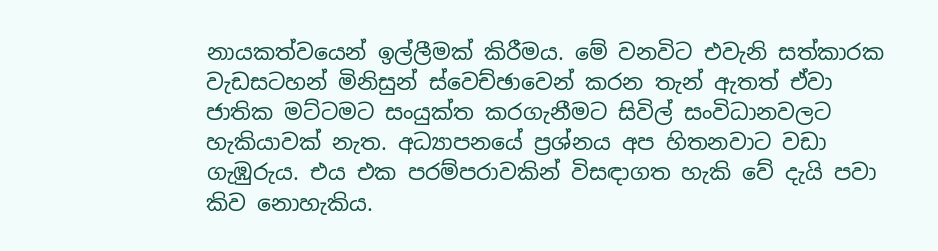නායකත්වයෙන් ඉල්ලීමක් කිරීමය. මේ වනවිට එවැනි සත්කාරක වැඩසටහන් මිනිසුන් ස්වෙච්ඡාවෙන් කරන තැන් ඇතත් ඒවා ජාතික මට්ටමට සංයුක්ත කරගැනීමට සිවිල් සංවිධානවලට හැකියාවක් නැත. අධ්‍යාපනයේ ප්‍රශ්නය අප හිතනවාට වඩා ගැඹුරුය. එය එක පරම්පරාවකින් විසඳාගත හැකි වේ දැයි පවා කිව නොහැකිය.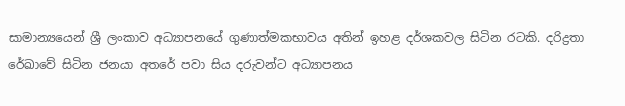සාමාන්‍යයෙන් ශ්‍රී ලංකාව අධ්‍යාපනයේ ගුණාත්මකභාවය අතින් ඉහළ දර්ශකවල සිටින රටකි. දරිද්‍රතා රේඛාවේ සිටින ජනයා අතරේ පවා සිය දරුවන්ට අධ්‍යාපනය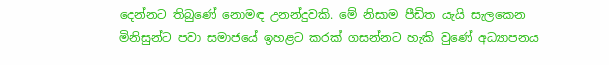දෙන්නට තිබුණේ නොමඳ උනන්දුවකි. මේ නිසාම පීඩිත යැයි සැලකෙන මිනිසුන්ට පවා සමාජයේ ඉහළට කරක් ගසන්නට හැකි වුණේ අධ්‍යාපනය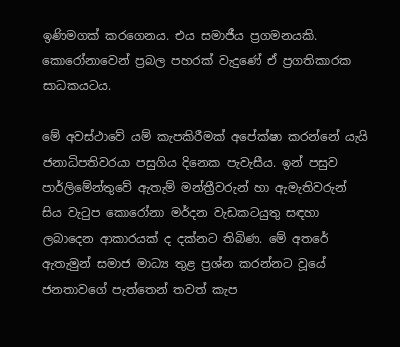ඉණිමගක් කරගෙනය. එය සමාජීය ප්‍රගමනයකි. කොරෝනාවෙන් ප්‍රබල පහරක් වැදුණේ ඒ ප්‍රගතිකාරක සාධකයටය.

මේ අවස්ථාවේ යම් කැපකිරීමක් අපේක්ෂා කරන්නේ යැයි ජනාධිපතිවරයා පසුගිය දිනෙක පැවැසීය. ඉන් පසුව පාර්ලිමේන්තුවේ ඇතැම් මන්ත්‍රීවරුන් හා ඇමැතිවරුන් සිය වැටුප කොරෝනා මර්දන වැඩකටයුතු සඳහා ලබාදෙන ආකාරයක් ද දක්නට තිබිණ. මේ අතරේ ඇතැමුන් සමාජ මාධ්‍ය තුළ ප්‍රශ්න කරන්නට වූයේ ජනතාවගේ පැත්තෙන් තවත් කැප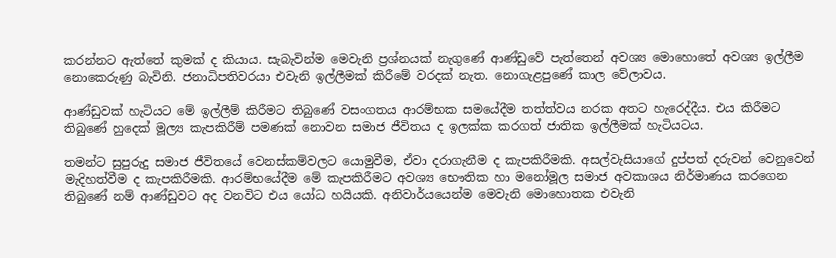කරන්නට ඇත්තේ කුමක් ද කියාය. සැබැවින්ම මෙවැනි ප්‍රශ්නයක් නැගුණේ ආණ්ඩුවේ පැත්තෙන් අවශ්‍ය මොහොතේ අවශ්‍ය ඉල්ලීම නොකෙරුණු බැවිනි. ජනාධිපතිවරයා එවැනි ඉල්ලීමක් කිරීමේ වරදක් නැත. නොගැළපුණේ කාල වේලාවය.

ආණ්ඩුවක් හැටියට මේ ඉල්ලීම් කිරීමට තිබුණේ වසංගතය ආරම්භක සමයේදීම තත්ත්වය නරක අතට හැරෙද්දීය. එය කිරීමට තිබුණේ හුදෙක් මූල්‍ය කැපකිරීම් පමණක් නොවන සමාජ ජීවිතය ද ඉලක්ක කරගත් ජාතික ඉල්ලීමක් හැටියටය.

තමන්ට සුපුරුදු සමාජ ජීවිතයේ වෙනස්කම්වලට යොමුවීම, ඒවා දරාගැනීම ද කැපකිරීමකි. අසල්වැසියාගේ දුප්පත් දරුවන් වෙනුවෙන් මැදිහත්වීම ද කැපකිරීමකි. ආරම්භයේදීම මේ කැපකිරීමට අවශ්‍ය භෞතික හා මනෝමූල සමාජ අවකාශය නිර්මාණය කරගෙන තිබුණේ නම් ආණ්ඩුවට අද වනවිට එය යෝධ හයියකි. අනිවාර්යයෙන්ම මෙවැනි මොහොතක එවැනි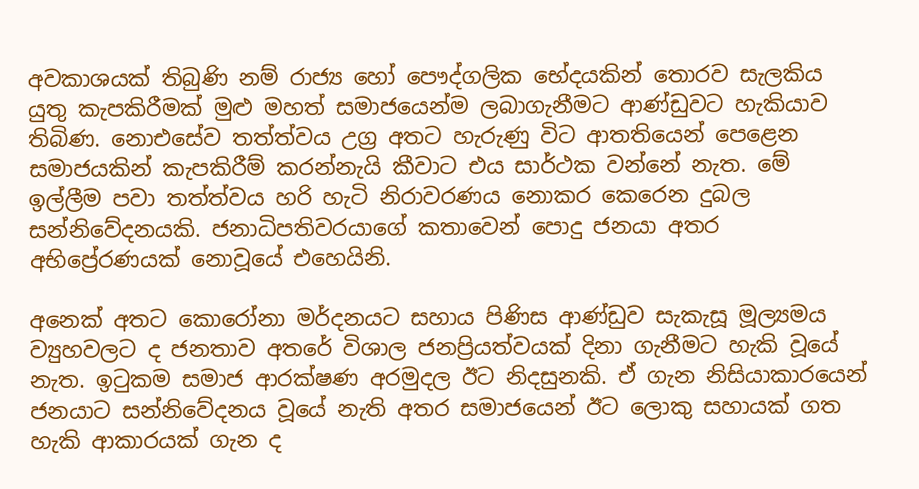අවකාශයක් තිබුණි නම් රාජ්‍ය හෝ පෞද්ගලික භේදයකින් තොරව සැලකිය යුතු කැපකිරීමක් මුළු මහත් සමාජයෙන්ම ලබාගැනීමට ආණ්ඩුවට හැකියාව තිබිණ. නොඑසේව තත්ත්වය උග්‍ර අතට හැරුණු විට ආතතියෙන් පෙළෙන සමාජයකින් කැපකිරීම් කරන්නැයි කීවාට එය සාර්ථක වන්නේ නැත. මේ ඉල්ලීම පවා තත්ත්වය හරි හැටි නිරාවරණය නොකර කෙරෙන දුබල සන්නිවේදනයකි. ජනාධිපතිවරයාගේ කතාවෙන් පොදු ජනයා අතර අභිප්‍රේරණයක් නොවූයේ එහෙයිනි.

අනෙක් අතට කොරෝනා මර්දනයට සහාය පිණිස ආණ්ඩුව සැකැසූ මූල්‍යමය ව්‍යුහවලට ද ජනතාව අතරේ විශාල ජනප්‍රියත්වයක් දිනා ගැනීමට හැකි වූයේ නැත. ඉටුකම සමාජ ආරක්ෂණ අරමුදල ඊට නිදසුනකි. ඒ ගැන නිසියාකාරයෙන් ජනයාට සන්නිවේදනය වූයේ නැති අතර සමාජයෙන් ඊට ලොකු සහායක් ගත හැකි ආකාරයක් ගැන ද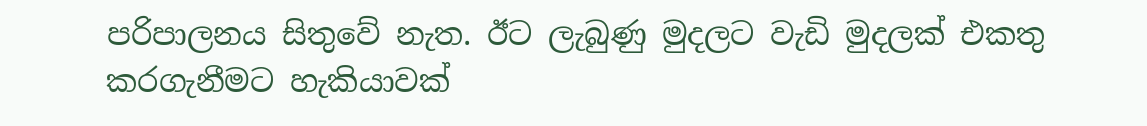පරිපාලනය සිතුවේ නැත. ඊට ලැබුණු මුදලට වැඩි මුදලක් එකතු කරගැනීමට හැකියාවක්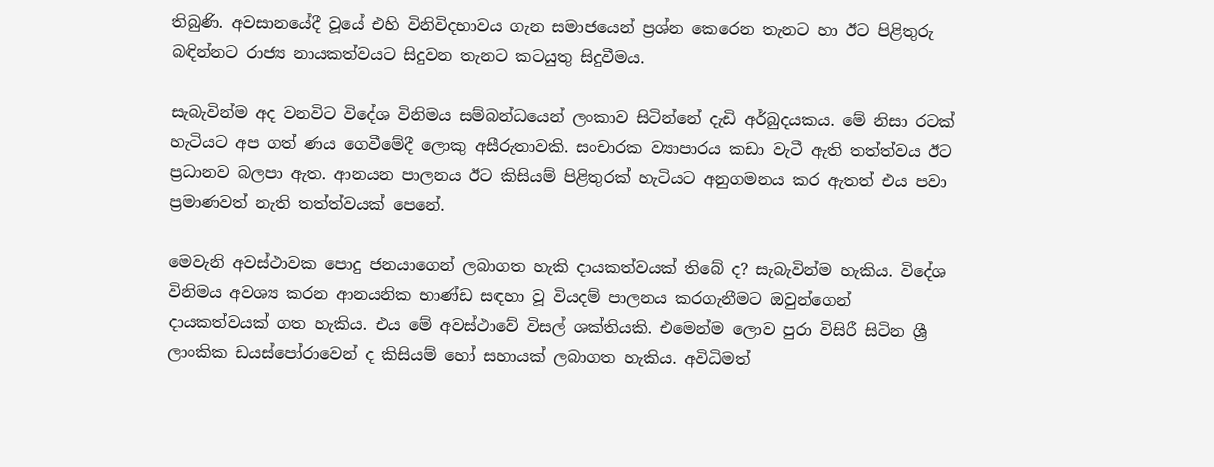තිබුණි. අවසානයේදී වූයේ එහි විනිවිදභාවය ගැන සමාජයෙන් ප්‍රශ්න කෙරෙන තැනට හා ඊට පිළිතුරු බඳින්නට රාජ්‍ය නායකත්වයට සිදුවන තැනට කටයුතු සිදුවීමය.

සැබැවින්ම අද වනවිට විදේශ විනිමය සම්බන්ධයෙන් ලංකාව සිටින්නේ දැඩි අර්බුදයකය. මේ නිසා රටක් හැටියට අප ගත් ණය ගෙවීමේදී ලොකු අසීරුතාවකි. සංචාරක ව්‍යාපාරය කඩා වැටී ඇති තත්ත්වය ඊට ප්‍රධානව බලපා ඇත. ආනයන පාලනය ඊට කිසියම් පිළිතුරක් හැටියට අනුගමනය කර ඇතත් එය පවා ප්‍රමාණවත් නැති තත්ත්වයක් පෙනේ.

මෙවැනි අවස්ථාවක පොදු ජනයාගෙන් ලබාගත හැකි දායකත්වයක් තිබේ ද? සැබැවින්ම හැකිය. විදේශ විනිමය අවශ්‍ය කරන ආනයනික භාණ්ඩ සඳහා වූ වියදම් පාලනය කරගැනීමට ඔවුන්ගෙන් දායකත්වයක් ගත හැකිය. එය මේ අවස්ථාවේ විසල් ශක්තියකි. එමෙන්ම ලොව පුරා විසිරී සිටින ශ්‍රී ලාංකික ඩයස්පෝරාවෙන් ද කිසියම් හෝ සහායක් ලබාගත හැකිය. අවිධිමත්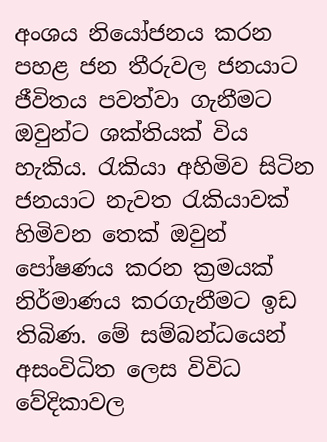අංශය නියෝජනය කරන පහළ ජන තීරුවල ජනයාට ජීවිතය පවත්වා ගැනීමට ඔවුන්ට ශක්තියක් විය හැකිය. රැකියා අහිමිව සිටින ජනයාට නැවත රැකියාවක් හිමිවන තෙක් ඔවුන් පෝෂණය කරන ක්‍රමයක් නිර්මාණය කරගැනීමට ඉඩ තිබිණ. මේ සම්බන්ධයෙන් අසංවිධිත ලෙස විවිධ වේදිකාවල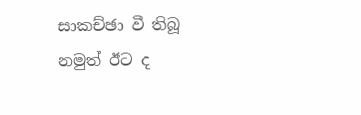සාකච්ඡා වී තිබූ නමුත් ඊට ද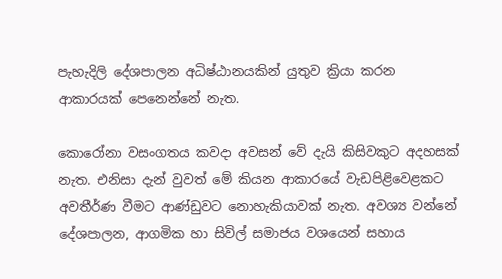පැහැදිලි දේශපාලන අධිෂ්ඨානයකින් යුතුව ක්‍රියා කරන ආකාරයක් පෙනෙන්නේ නැත.

කොරෝනා වසංගතය කවදා අවසන් වේ දැයි කිසිවකුට අදහසක් නැත. එනිසා දැන් වුවත් මේ කියන ආකාරයේ වැඩපිළිවෙළකට අවතීර්ණ වීමට ආණ්ඩුවට නොහැකියාවක් නැත. අවශ්‍ය වන්නේ දේශපාලන, ආගමික හා සිවිල් සමාජය වශයෙන් සහාය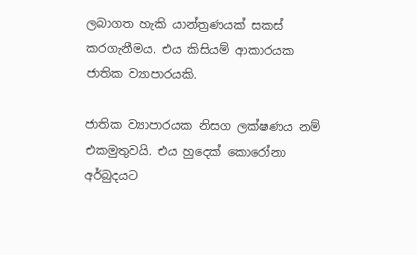ලබාගත හැකි යාන්ත්‍රණයක් සකස් කරගැනීමය. එය කිසියම් ආකාරයක ජාතික ව්‍යාපාරයකි.

ජාතික ව්‍යාපාරයක නිසග ලක්ෂණය නම් එකමුතුවයි. එය හුදෙක් කොරෝනා අර්බුදයට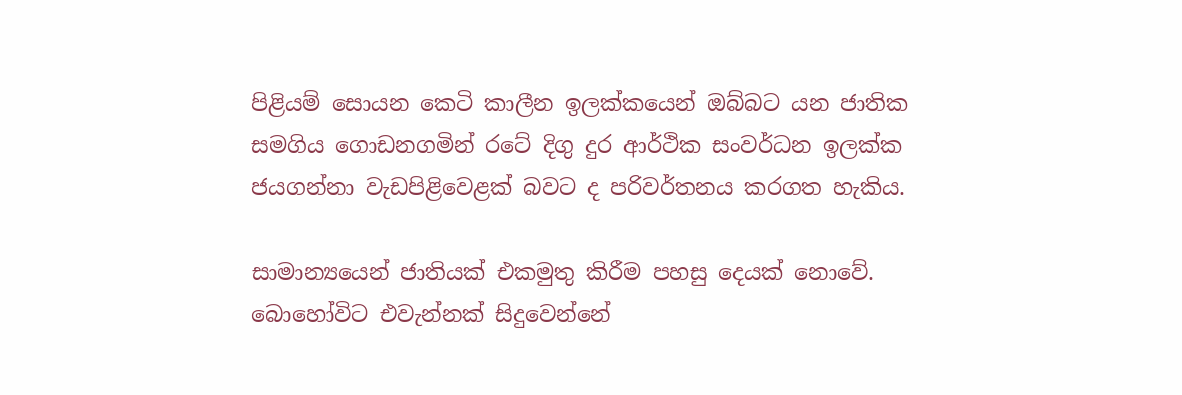පිළියම් සොයන කෙටි කාලීන ඉලක්කයෙන් ඔබ්බට යන ජාතික සමගිය ගොඩනගමින් රටේ දිගු දුර ආර්ථික සංවර්ධන ඉලක්ක ජයගන්නා වැඩපිළිවෙළක් බවට ද පරිවර්තනය කරගත හැකිය.

සාමාන්‍යයෙන් ජාතියක් එකමුතු කිරීම පහසු දෙයක් නොවේ. බොහෝවිට එවැන්නක් සිදුවෙන්නේ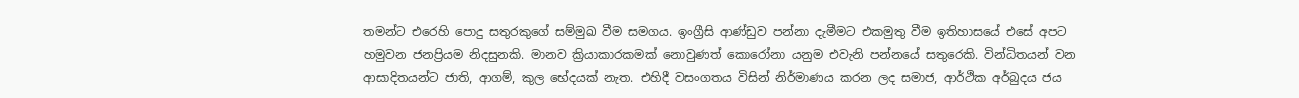තමන්ට එරෙහි පොදු සතුරකුගේ සම්මුඛ වීම සමගය. ඉංග්‍රීසි ආණ්ඩුව පන්නා දැමීමට එකමුතු වීම ඉතිහාසයේ එසේ අපට හමුවන ජනප්‍රියම නිදසුනකි. මානව ක්‍රියාකාරකමක් නොවුණත් කොරෝනා යනුම එවැනි පන්නයේ සතුරෙකි. වින්ධිතයන් වන ආසාදිතයන්ට ජාති, ආගම්, කුල භේදයක් නැත. එහිදී වසංගතය විසින් නිර්මාණය කරන ලද සමාජ, ආර්ථික අර්බුදය ජය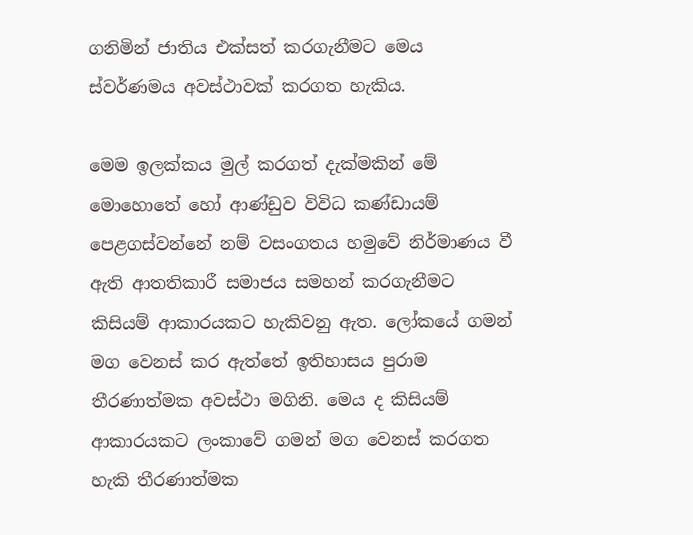ගනිමින් ජාතිය එක්සත් කරගැනීමට මෙය ස්වර්ණමය අවස්ථාවක් කරගත හැකිය.

මෙම ඉලක්කය මුල් කරගත් දැක්මකින් මේ මොහොතේ හෝ ආණ්ඩුව විවිධ කණ්ඩායම් පෙළගස්වන්නේ නම් වසංගතය හමුවේ නිර්මාණය වී ඇති ආතතිකාරී සමාජය සමහන් කරගැනීමට කිසියම් ආකාරයකට හැකිවනු ඇත. ලෝකයේ ගමන් මග වෙනස් කර ඇත්තේ ඉතිහාසය පුරාම තීරණාත්මක අවස්ථා මගිනි. මෙය ද කිසියම් ආකාරයකට ලංකාවේ ගමන් මග වෙනස් කරගත හැකි තීරණාත්මක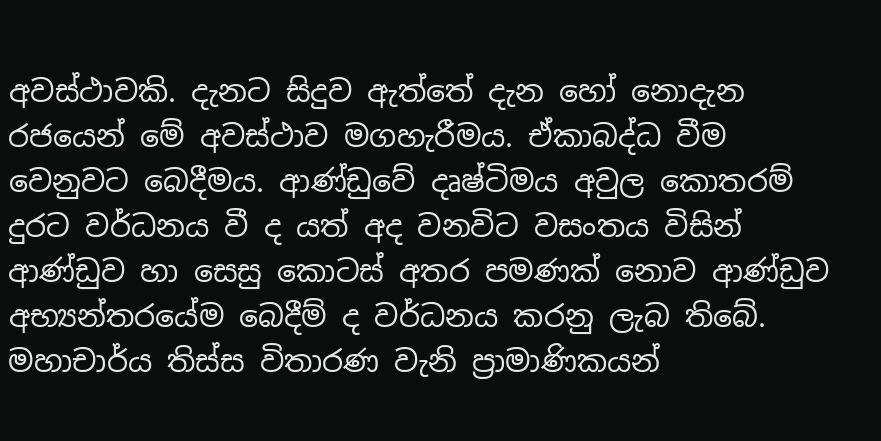අවස්ථාවකි. දැනට සිදුව ඇත්තේ දැන හෝ නොදැන රජයෙන් මේ අවස්ථාව මගහැරීමය. ඒකාබද්ධ වීම වෙනුවට බෙදීමය. ආණ්ඩුවේ දෘෂ්ටිමය අවුල කොතරම් දුරට වර්ධනය වී ද යත් අද වනවිට වසංතය විසින් ආණ්ඩුව හා සෙසු කොටස් අතර පමණක් නොව ආණ්ඩුව අභ්‍යන්තරයේම බෙදීම් ද වර්ධනය කරනු ලැබ තිබේ. මහාචාර්ය තිස්ස විතාරණ වැනි ප්‍රාමාණිකයන්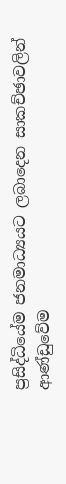ප්‍රසිද්ධියේම ජනමාධ්‍යයට ලබාදෙන සාකච්ඡාවලින් ආණ්ඩුවේම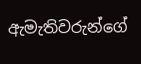ඇමැතිවරුන්ගේ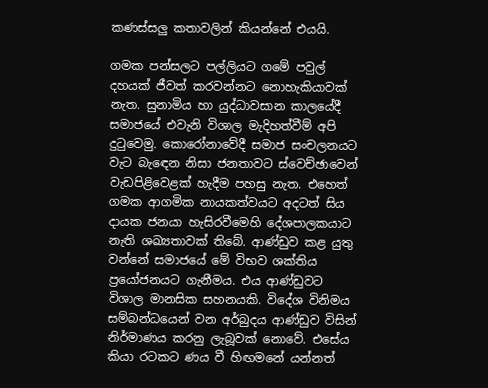කණස්සලු කතාවලින් කියන්නේ එයයි.

ගමක පන්සලට පල්ලියට ගමේ පවුල් දහයක් ජීවත් කරවන්නට නොහැකියාවක් නැත. සුනාමිය හා යුද්ධාවසාන කාලයේදී සමාජයේ එවැනි විශාල මැදිහත්වීම් අපි දුටුවෙමු. කොරෝනාවේදී සමාජ සංචලනයට වැට බැඳෙන නිසා ජනතාවට ස්වෙච්ඡාවෙන් වැඩපිළිවෙළක් හැදීම පහසු නැත. එහෙත් ගමක ආගමික නායකත්වයට අදටත් සිය දායක ජනයා හැසිරවීමෙහි දේශපාලකයාට නැති ශඛ්‍යතාවක් තිබේ. ආණ්ඩුව කළ යුතු වන්නේ සමාජයේ මේ විභව ශක්තිය ප්‍රයෝජනයට ගැනීමය. එය ආණ්ඩුවට විශාල මානසික සහනයකි. විදේශ විනිමය සම්බන්ධයෙන් වන අර්බුදය ආණ්ඩුව විසින් නිර්මාණය කරනු ලැබූවක් නොවේ. එසේය කියා රටකට ණය වී හිඟමනේ යන්නත්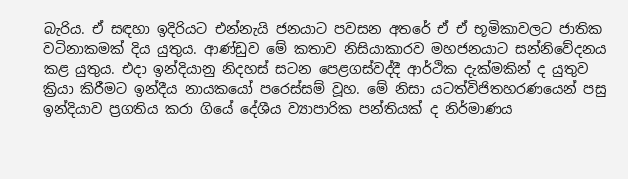බැරිය. ඒ සඳහා ඉදිරියට එන්නැයි ජනයාට පවසන අතරේ ඒ ඒ භූමිකාවලට ජාතික වටිනාකමක් දිය යුතුය. ආණ්ඩුව මේ කතාව නිසියාකාරව මහජනයාට සන්නිවේදනය කළ යුතුය. එදා ඉන්දියානු නිදහස් සටන පෙළගස්වද්දී ආර්ථික දැක්මකින් ද යුතුව ක්‍රියා කිරීමට ඉන්දීය නායකයෝ පරෙස්සම් වූහ. මේ නිසා යටත්විජිතහරණයෙන් පසු ඉන්දියාව ප්‍රගතිය කරා ගියේ දේශීය ව්‍යාපාරික පන්තියක් ද නිර්මාණය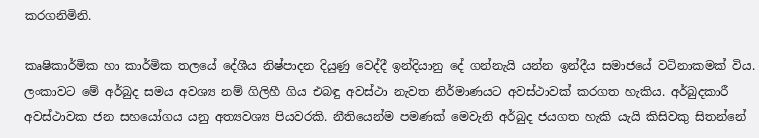කරගනිමිනි.

කෘෂිකාර්මික හා කාර්මික තලයේ දේශීය නිෂ්පාදන දියුණු වෙද්දී ඉන්දියානු දේ ගන්නැයි යන්න ඉන්දීය සමාජයේ වටිනාකමක් විය. ලංකාවට මේ අර්බුද සමය අවශ්‍ය නම් ගිලිහී ගිය එබඳු අවස්ථා නැවත නිර්මාණයට අවස්ථාවක් කරගත හැකිය. අර්බුදකාරී අවස්ථාවක ජන සහයෝගය යනු අත්‍යවශ්‍ය පියවරකි. නීතියෙන්ම පමණක් මෙවැනි අර්බුද ජයගත හැකි යැයි කිසිවකු සිතන්නේ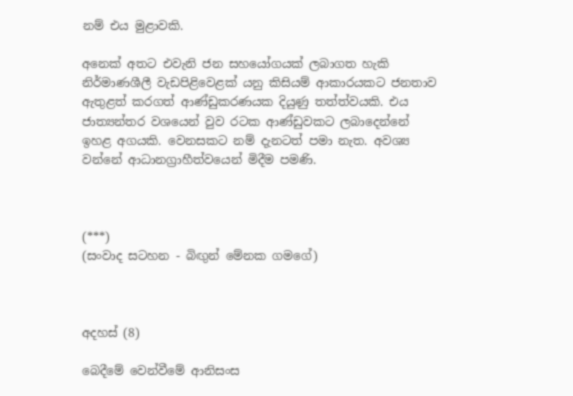නම් එය මුළාවකි.

අනෙක් අතට එවැනි ජන සහයෝගයක් ලබාගත හැකි නිර්මාණශීලී වැඩපිළිවෙළක් යනු කිසියම් ආකාරයකට ජනතාව ඇතුළත් කරගත් ආණ්ඩුකරණයක දියුණු තත්ත්වයකි. එය ජාත්‍යන්තර වශයෙන් වුව රටක ආණ්ඩුවකට ලබාදෙන්නේ ඉහළ අගයකි. වෙනසකට නම් දැනටත් පමා නැත. අවශ්‍ය වන්නේ ආධානග්‍රාහීත්වයෙන් මිදීම පමණි.



(***)
(සංවාද සටහන - බිඟුන් මේනක ගමගේ)



අදහස් (8)

බෙදීමේ වෙන්වීමේ ආනිසංස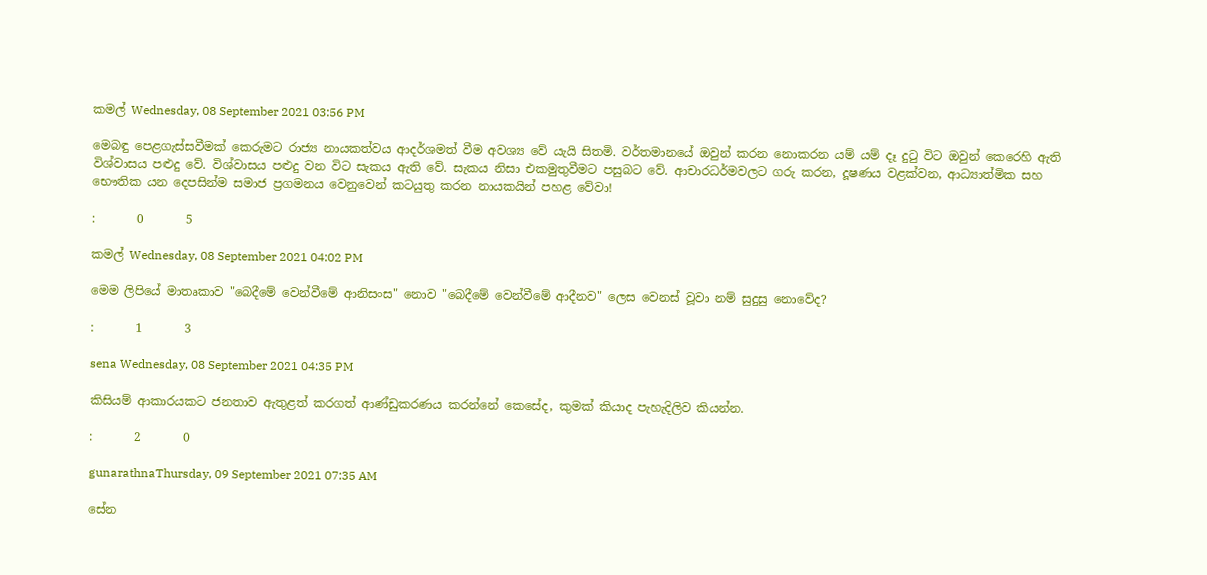කමල් Wednesday, 08 September 2021 03:56 PM

මෙබඳු පෙළගැස්සවීමක් කෙරුමට රාජ්‍ය නායකත්වය ආදර්ශමත් වීම අවශ්‍ය වේ යැයි සිතමි. වර්තමානයේ ඔවුන් කරන නොකරන යම් යම් දෑ දුටු විට ඔවුන් කෙරෙහි ඇති විශ්වාසය පළුදු වේ. විශ්වාසය පළුදු වන විට සැකය ඇති වේ. සැකය නිසා එකමුතුවීමට පසුබට වේ. ආචාරධර්මවලට ගරු කරන, දූෂණය වළක්වන, ආධ්‍යාත්මික සහ භෞතික යන දෙපසින්ම සමාජ ප්‍රගමනය වෙනුවෙන් කටයුතු කරන නායකයින් පහළ වේවා!

:       0       5

කමල් Wednesday, 08 September 2021 04:02 PM

මෙම ලිපියේ මාතෘකාව "බෙදීමේ වෙන්වීමේ ආනිසංස" නොව "බෙදීමේ වෙන්වීමේ ආදීනව" ලෙස වෙනස් වූවා නම් සුදුසු නොවේද?

:       1       3

sena Wednesday, 08 September 2021 04:35 PM

කිසියම් ආකාරයකට ජනතාව ඇතුළත් කරගත් ආණ්ඩුකරණය කරන්නේ කෙසේද, කුමක් කියාද පැහැදිලිව කියන්න.

:       2       0

gunarathnaThursday, 09 September 2021 07:35 AM

සේන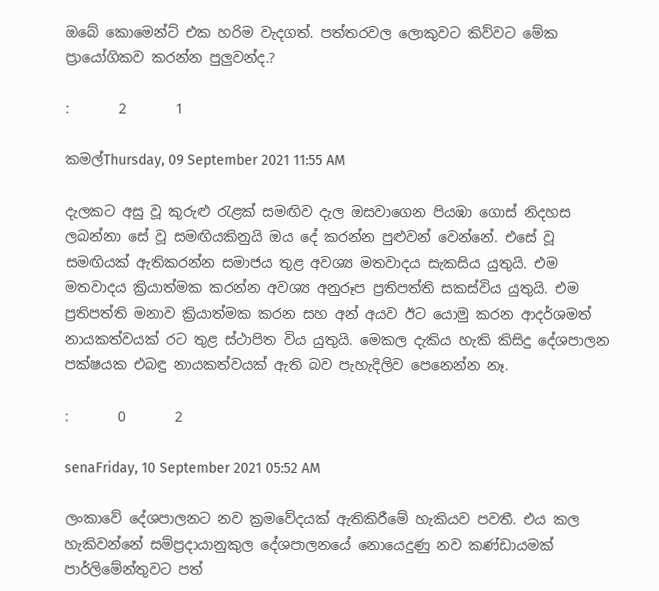ඔබේ කොමෙන්ට් එක හරිම වැදගත්. පත්තරවල ලොකුවට කිව්වට මේක ප්‍රායෝගිකව කරන්න පුලුවන්ද.?

:       2       1

කමල්Thursday, 09 September 2021 11:55 AM

දැලකට අසු වූ කුරුළු රැළක් සමඟිව දැල ඔසවාගෙන පියඹා ගොස් නිදහස ලබන්නා සේ වූ සමඟියකිනුයි ඔය දේ කරන්න පුළුවන් වෙන්නේ. එසේ වූ සමඟියක් ඇතිකරන්න සමාජය තුළ අවශ්‍ය මතවාදය සැකසිය යුතුයි. එම මතවාදය ක්‍රියාත්මක කරන්න අවශ්‍ය අනුරූප ප්‍රතිපත්ති සකස්විය යුතුයි. එම ප්‍රතිපත්ති මනාව ක්‍රියාත්මක කරන සහ අන් අයව ඊට යොමු කරන ආදර්ශමත් නායකත්වයක් රට තුළ ස්ථාපිත විය යුතුයි. මෙකල දැකිය හැකි කිසිදු දේශපාලන පක්ෂයක එබඳු නායකත්වයක් ඇති බව පැහැදිලිව පෙනෙන්න නෑ.

:       0       2

senaFriday, 10 September 2021 05:52 AM

ලංකාවේ දේශපාලනට නව ක්‍රමවේදයක් ඇතිකිරීමේ හැකියව පවතී. එය කල හැකිවන්නේ සම්ප්‍රදායානුකුල දේශපාලනයේ නොයෙදුණු නව කණ්ඩායමක් පාර්ලිමේන්තුවට පත්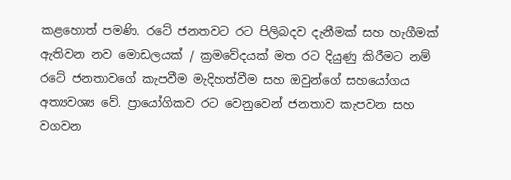කළහොත් පමණි. රටේ ජනතවට රට පිලිබදව දැනීමක් සහ හැගීමක් ඇතිවන නව මොඩලයක් / ක්‍රමවේදයක් මත රට දියුණු කිරීමට නම් රටේ ජනතාවගේ කැපවීම මැදිහත්වීම සහ ඔවුන්ගේ සහයෝගය අත්‍යවශ්‍ය වේ. ප්‍රායෝගිකව රට වෙනුවෙන් ජනතාව කැපවන සහ වගවන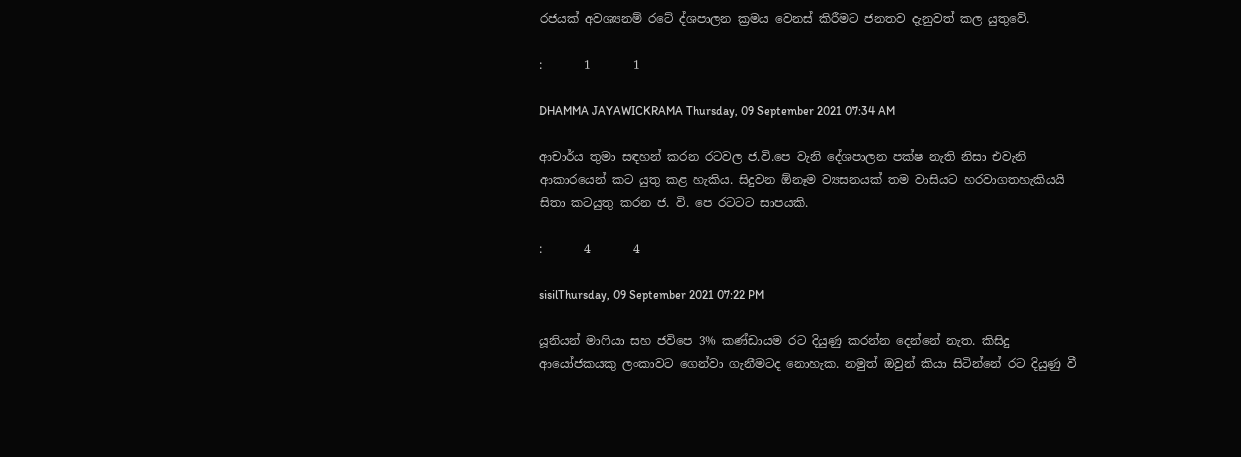රජයක් අවශ්‍යනම් රටේ ද්ශපාලන ක්‍රමය වෙනස් කිරීමට ජනතව දැනුවත් කල යුතුවේ.

:       1       1

DHAMMA JAYAWICKRAMA Thursday, 09 September 2021 07:34 AM

ආචාර්ය තුමා සඳහන් කරන රටවල ජ.වි.පෙ වැනි දේශපාලන පක්ෂ නැති නිසා එවැනි ආකාරයෙන් කට යුතු කළ හැකිය. සිදුවන ඕනෑම ව්‍යසනයක් තම වාසියට හරවාගතහැකියයි සිතා කටයුතු කරන ජ. වි. පෙ රටටට සාපයකි.

:       4       4

sisilThursday, 09 September 2021 07:22 PM

යූනියන් මාෆියා සහ ජවිපෙ 3% කණ්ඩායම රට දියුණු කරන්න දෙන්නේ නැත. කිසිදු ආයෝජකයකු ලංකාවට ගෙන්වා ගැනීමටද නොහැක. නමුත් ඔවුන් කියා සිටින්නේ රට දියුණු වී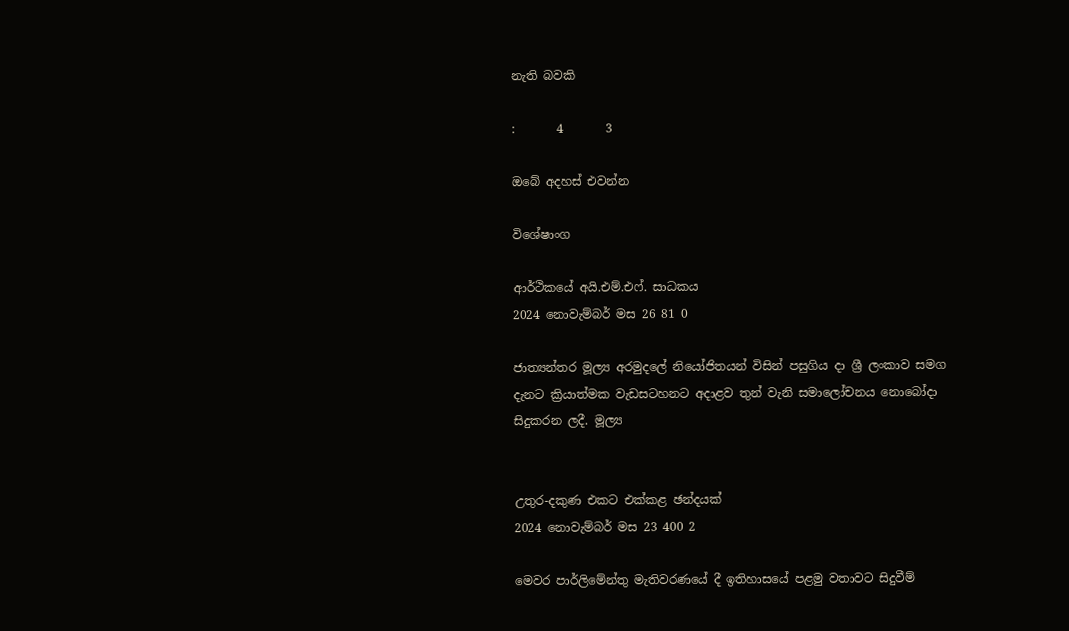නැති බවකි

:       4       3

ඔබේ අදහස් එවන්න

විශේෂාංග

ආර්ථිකයේ අයි.එම්.එෆ්. සාධකය
2024 නොවැම්බර් මස 26 81 0

ජාත්‍යන්තර මූල්‍ය අරමුදලේ නියෝජිතයන් විසින් පසුගිය දා ශ්‍රී ලංකාව සමග දැනට ක්‍රියාත්මක වැඩසටහනට අදාළව තුන් වැනි සමාලෝචනය නොබෝදා සිදුකරන ලදී. මූල්‍ය


උතුර-දකුණ එකට එක්කළ ඡන්දයක්
2024 නොවැම්බර් මස 23 400 2

මෙවර පාර්ලිමේන්තු මැතිවරණයේ දී ඉතිහාසයේ පළමු වතාවට සිදුවීම්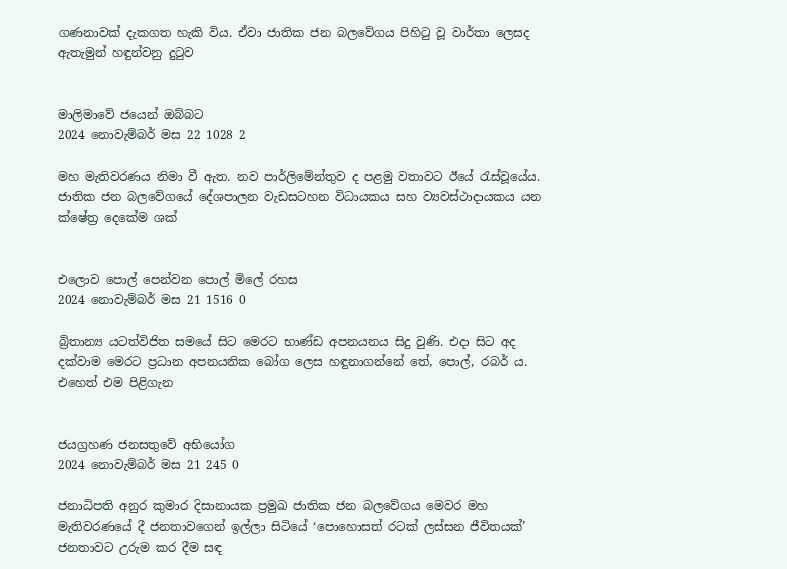ගණනාවක් දැකගත හැකි විය. ඒවා ජාතික ජන බලවේගය පිහිටු වූ වාර්තා ලෙසද ඇතැමුන් හඳුන්වනු දුටුව


මාලිමාවේ ජයෙන් ඔබ්බට
2024 නොවැම්බර් මස 22 1028 2

මහ මැතිවරණය නිමා වී ඇත. නව පාර්ලිමේන්තුව ද පළමු වතාවට ඊයේ රැස්වූයේය. ජාතික ජන බලවේගයේ දේශපාලන වැඩසටහන විධායකය සහ ව්‍යවස්ථාදායකය යන ක්ෂේත්‍ර දෙකේම ශක්


එලොව පොල් පෙන්වන පොල් මිලේ රහස
2024 නොවැම්බර් මස 21 1516 0

බ්‍රිතාන්‍ය යටත්විජිත සමයේ සිට මෙරට භාණ්ඩ අපනයනය සිදු වුණි. එදා සිට අද දක්වාම මෙරට ප්‍රධාන අපනයනික බෝග ලෙස හඳුනාගන්නේ තේ, පොල්, රබර් ය. එහෙත් එම පිළිගැන


ජයග්‍රහණ ජනසතුවේ අභියෝග
2024 නොවැම්බර් මස 21 245 0

ජනාධිපති අනුර කුමාර දිසානායක ප්‍රමුඛ ජාතික ජන බලවේගය මෙවර මහ මැතිවරණයේ දී ජනතාවගෙන් ඉල්ලා සිටියේ ‘පොහොසත් රටක් ලස්සන ජීවිතයක්’ ජනතාවට උරුම කර දීම සඳ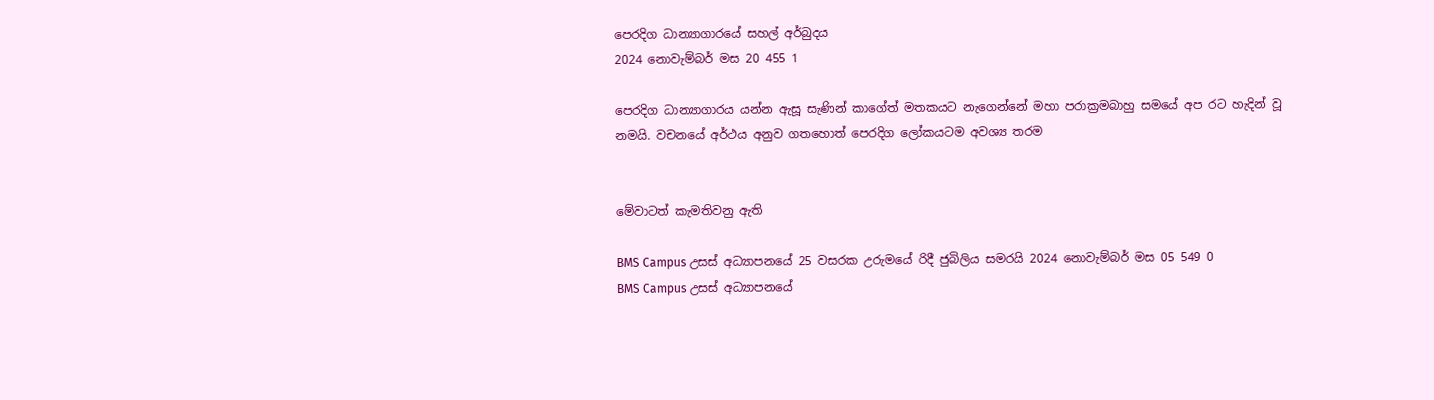පෙරදිග ධාන්‍යාගාරයේ සහල් අර්බුදය
2024 නොවැම්බර් මස 20 455 1

පෙරදිග ධාන්‍යාගාරය යන්න ඇසූ සැණින් කාගේත් මතකයට නැගෙන්නේ මහා පරාක්‍රමබාහු සමයේ අප රට හැදින් වූ නමයි. වචනයේ අර්ථය අනුව ගතහොත් පෙරදිග ලෝකයටම අවශ්‍ය තරම


මේවාටත් කැමතිවනු ඇති

BMS Campus උසස් අධ්‍යාපනයේ 25 වසරක උරුමයේ රිදී ජුබිලිය සමරයි 2024 නොවැම්බර් මස 05 549 0
BMS Campus උසස් අධ්‍යාපනයේ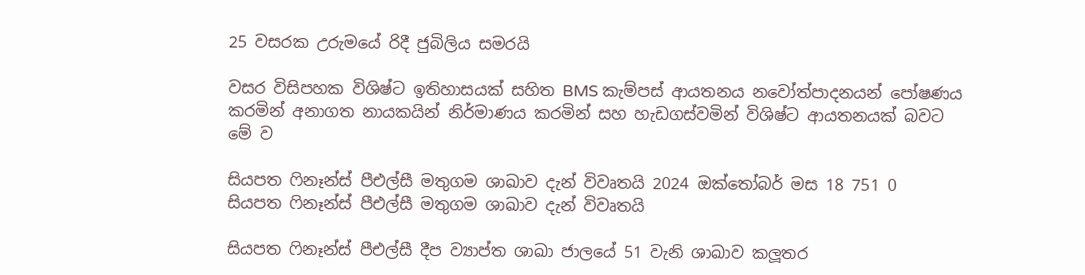25 වසරක උරුමයේ රිදී ජුබිලිය සමරයි

වසර විසිපහක විශිෂ්ට ඉතිහාසයක් සහිත BMS කැම්පස් ආයතනය නවෝත්පාදනයන් පෝෂණය කරමින් අනාගත නායකයින් නිර්මාණය කරමින් සහ හැඩගස්වමින් විශිෂ්ට ආයතනයක් බවට මේ ව

සියපත ෆිනෑන්ස් පීඑල්සී මතුගම ශාඛාව දැන් විවෘතයි 2024 ඔක්තෝබර් මස 18 751 0
සියපත ෆිනෑන්ස් පීඑල්සී මතුගම ශාඛාව දැන් විවෘතයි

සියපත ෆිනෑන්ස් පීඑල්සී දීප ව්‍යාප්ත ශාඛා ජාලයේ 51 වැනි ශාඛාව කලූතර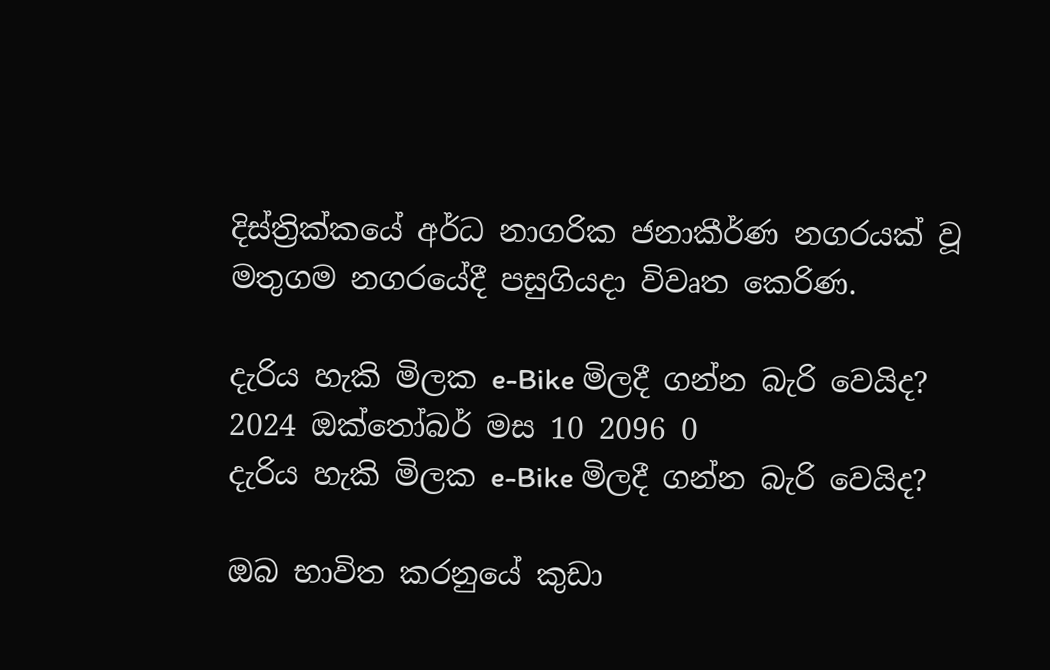දිස්ත්‍රික්කයේ අර්ධ නාගරික ජනාකීර්ණ නගරයක් වූ මතුගම නගරයේදී පසුගියදා විවෘත කෙරිණ.

දැරිය හැකි මිලක e-Bike මිලදී ගන්න බැරි වෙයිද? 2024 ඔක්තෝබර් මස 10 2096 0
දැරිය හැකි මිලක e-Bike මිලදී ගන්න බැරි වෙයිද?

ඔබ භාවිත කරනුයේ කුඩා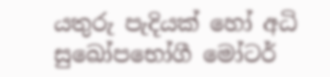යතුරු පැදියක් හෝ අධි සුඛෝපභෝගී මෝටර්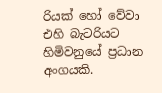රියක් හෝ වේවා එහි බැටරියට හිමිවනුයේ ප්‍රධාන අංගයකි.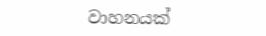වාහනයක්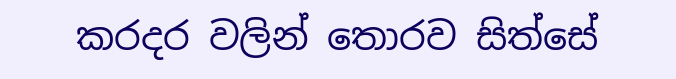කරදර වලින් තොරව සිත්සේ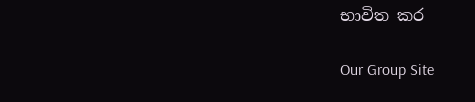භාවිත කර

Our Group Site